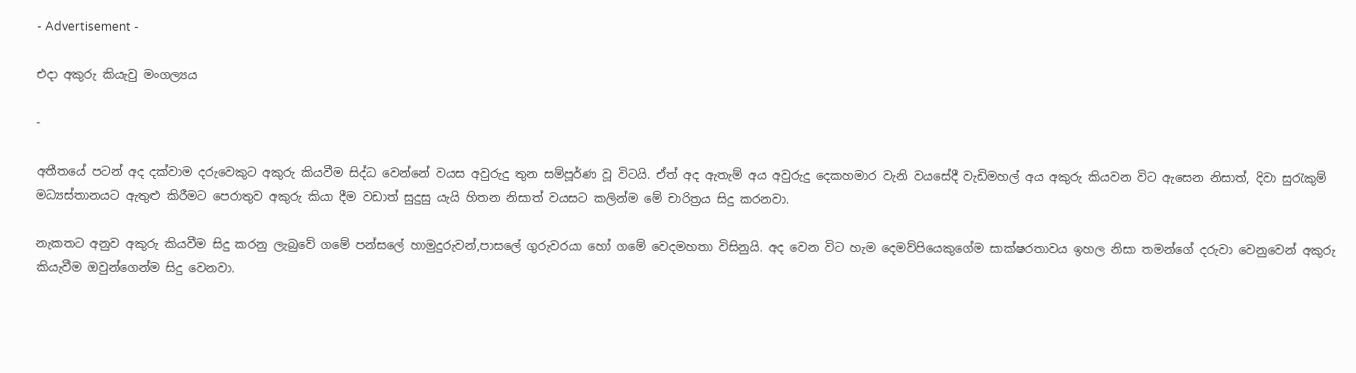- Advertisement -

එදා අකුරු කියැවු මංගල්‍යය

-

අතීතයේ පටන් අද දක්වාම දරුවෙකුට අකුරු කියවීම සිද්ධ වෙන්නේ වයස අවුරුදු තුන සම්පූර්ණ වූ විටයි. ඒත් අද ඇතැම් අය අවුරුදු දෙකහමාර වැනි වයසේදී වැඩිමහල් අය අකුරු කියවන විට ඇසෙන නිසාත්, දිවා සුරැකුම් මධ්‍යස්තානයට ඇතුළු කිරීමට පෙරාතුව අකුරු කියා දීම වඩාත් සුදුසු යැයි හිතන නිසාත් වයසට කලින්ම මේ චාරිත්‍රය සිදු කරනවා.

නැකතට අනුව අකුරු කියවීම සිදු කරනු ලැබුවේ ගමේ පන්සලේ හාමුදුරුවන්,පාසලේ ගුරුවරයා හෝ ගමේ වෙදමහතා විසිනුයි. අද වෙන විට හැම දෙමව්පියෙකුගේම සාක්ෂරතාවය ඉහල නිසා තමන්ගේ දරුවා වෙනුවෙන් අකුරු කියැවීම ඔවුන්ගෙන්ම සිදු වෙනවා.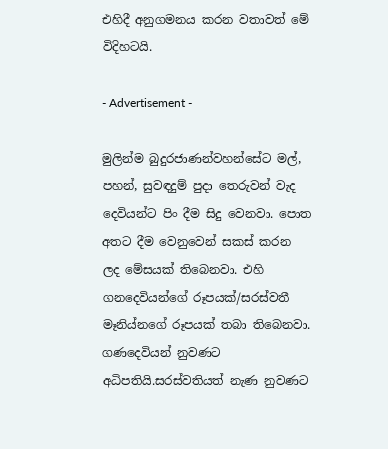එහිදී අනුගමනය කරන වතාවත් මේ විදිහටයි.

- Advertisement -

මුලින්ම බුදුරජාණන්වහන්සේට මල්, පහන්, සුවඳදුම් පුදා තෙරුවන් වැද දෙවියන්ට පිං දීම සිදු වෙනවා. පොත අතට දීම වෙනුවෙන් සකස් කරන ලද මේසයක් තිබෙනවා. එහි ගනදෙවියන්ගේ රූපයක්/සරස්වතී මෑනිය්නගේ රූපයක් තබා තිබෙනවා. ගණදෙවියන් නුවණට අධිපතියි.සරස්වතියත් නැණ නුවණට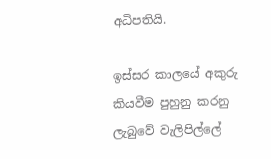අධිපතියි.

ඉස්සර කාලයේ අකුරු කියවීම පුහුනු කරනු ලැබුවේ වැලිපිල්ලේ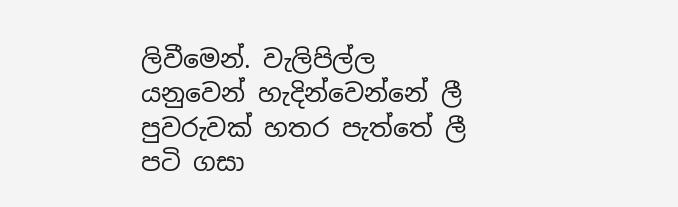ලිවීමෙන්. වැලිපිල්ල යනුවෙන් හැදින්වෙන්නේ ලී පුවරුවක් හතර පැත්තේ ලී පටි ගසා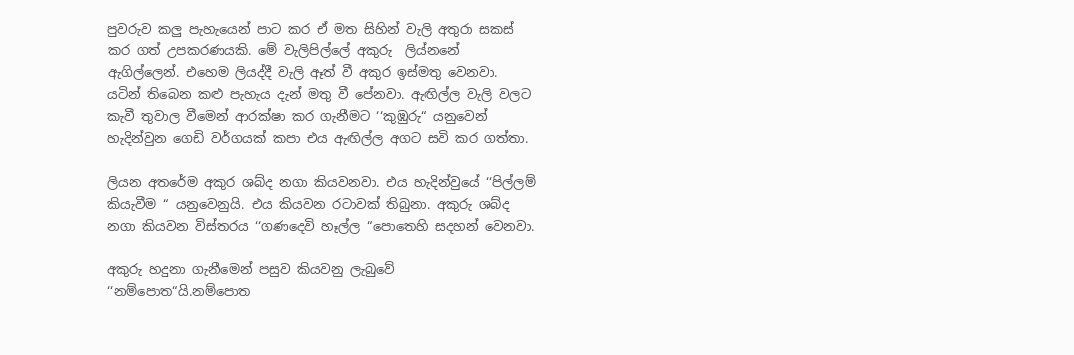පුවරුව කලු පැහැයෙන් පාට කර ඒ මත සිහින් වැලි අතුරා සකස් කර ගත් උපකරණයකි. මේ වැලිපිල්ලේ අකුරු  ලිය්නනේ ඇගිල්ලෙන්. එහෙම ලියද්දී වැලි ඈත් වී අකුර ඉස්මතු වෙනවා. යටින් තිබෙන කළු පැහැය දැන් මතු වී පේනවා. ඇඟිල්ල වැලි වලට කැවී තුවාල වීමෙන් ආරක්ෂා කර ගැනීමට ‘‘කුඹුරු“ යනුවෙන් හැදින්වුන ගෙඩි වර්ගයක් කපා එය ඇඟිල්ල අගට සවි කර ගත්තා.

ලියන අතරේම අකුර ශබ්ද නගා කියවනවා. එය හැදින්වුයේ ‘‘පිල්ලම් කියැවීම “ යනුවෙනුයි. එය කියවන රටාවක් තිබුනා. අකුරු ශබ්ද නගා කියවන විස්තරය ‘‘ගණදෙවි හෑල්ල “පොතෙහි සදහන් වෙනවා.

අකුරු හදුනා ගැනීමෙන් පසුව කියවනු ලැබුවේ ‘‘නම්පොත“යි.නම්පොත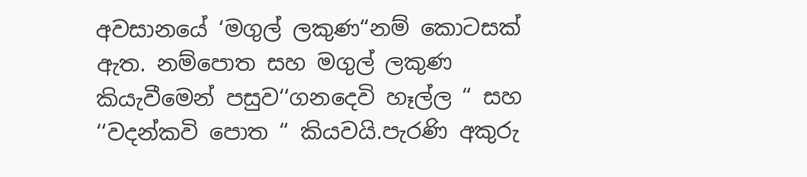අවසානයේ ‘මගුල් ලකුණ“නම් කොටසක් ඇත. නම්පොත සහ මගුල් ලකුණ කියැවීමෙන් පසුව‘‘ගනදෙවි හෑල්ල “ සහ ‘‘වදන්කවි පොත “ කියවයි.පැරණි අකුරු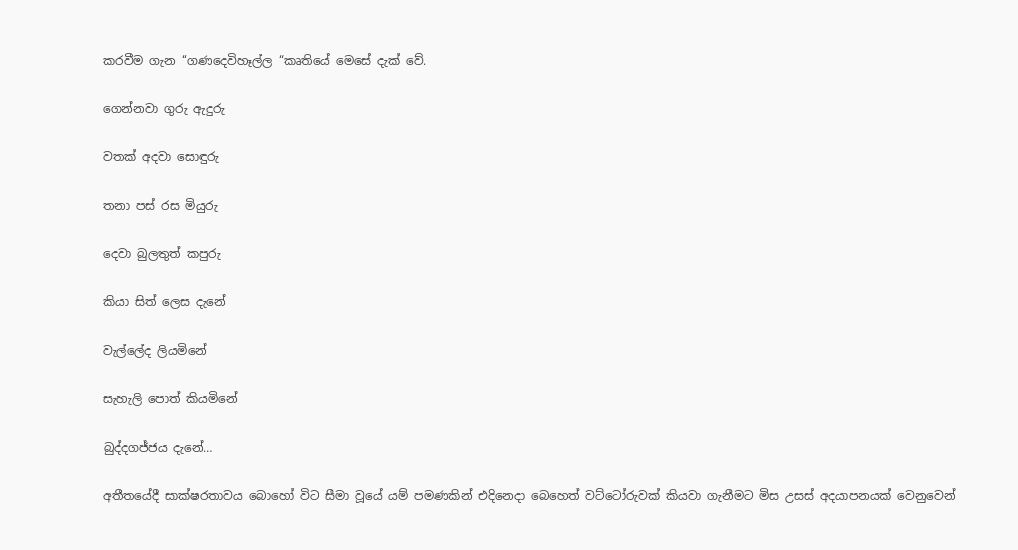කරවීම ගැන ‘‘ගණදෙවිහෑල්ල “කෘතියේ මෙසේ දැක් වේ.

ගෙන්නවා ගුරු ඇදුරු

වතක් අදවා සොඳුරු

තනා පස් රස මියුරු

දෙවා බුලතුත් කපුරු

කියා සිත් ලෙස දැනේ

වැල්ලේද ලියමිනේ

සැහැලි පොත් කියමිනේ

බුද්දගජ්ජය දැනේ…

අතීතයේදී සාක්ෂරතාවය බොහෝ විට සීමා වූයේ යම් පමණකින් එදිනෙදා බෙහෙත් වට්ටෝරුවක් කියවා ගැනීමට මිස උසස් අදයාපනයක් වෙනුවෙන්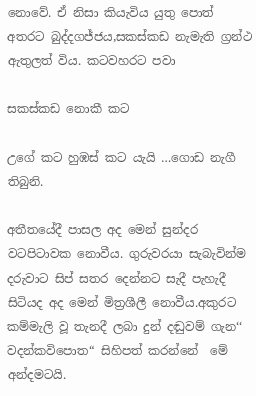නොවේ. ඒ නිසා කියැවිය යුතු පොත් අතරට බුද්දගජ්ජය,සකස්කඩ නැමැති ග්‍රන්ථ ඇතුලත් විය. කටවහරට පවා

සකස්කඩ නොකී කට

උගේ කට හුඹස් කට යැයි …ගොඩ නැගී තිබුනි.

අතීතයේදී පාසල අද මෙන් සුන්දර වටපිටාවක නොවීය. ගුරුවරයා සැබැවින්ම දරුවාට සිප් සතර දෙන්නට සැදී පැහැදී සිටියද අද මෙන් මිත්‍රශීලී නොවීය.අකුරට කම්මැලි වූ තැනදී ලබා දුන් දඬුවම් ගැන‘‘ වදන්කවිපොත“ සිහිපත් කරන්නේ  මේ අන්දමටයි.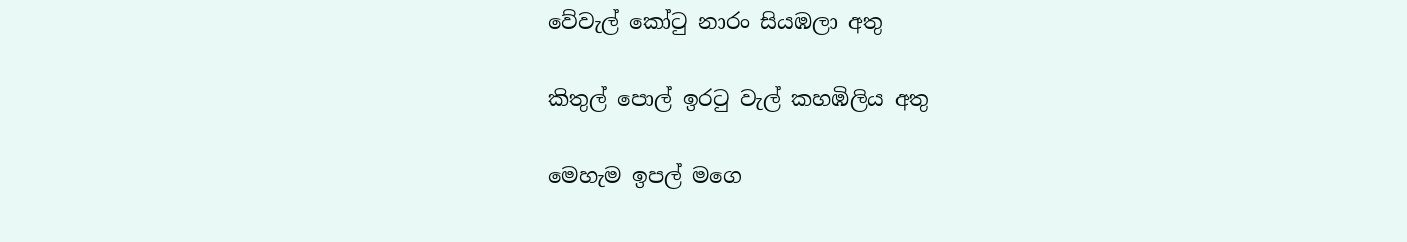වේවැල් කෝටු නාරං සියඹලා අතු

කිතුල් පොල් ඉරටු වැල් කහඹිලිය අතු

මෙහැම ඉපල් මගෙ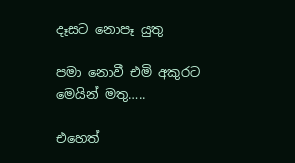දෑසට නොපෑ යුතු

පමා නොවී එමි අකුරට මෙයින් මතු…..

එහෙත්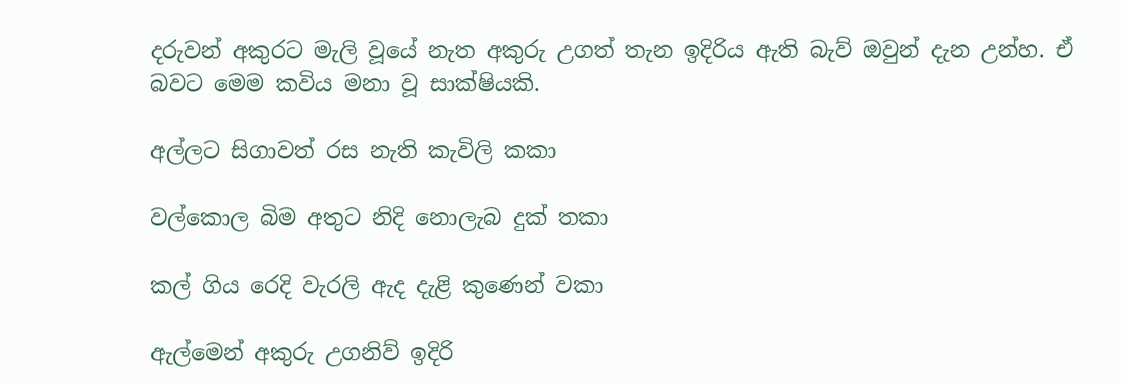දරුවන් අකුරට මැලි වූයේ නැත අකුරු උගත් තැන ඉදිරිය ඇති බැව් ඔවුන් දැන උන්හ. ඒ බවට මෙම කවිය මනා වූ සාක්ෂියකි.

අල්ලට සිගාවත් රස නැති කැවිලි කකා

වල්කොල බිම අතුට නිදි නොලැබ දුක් තකා

කල් ගිය රෙදි වැරලි ඇද දැළි කුණෙන් වකා

ඇල්මෙන් අකුරු උගනිව් ඉදිරි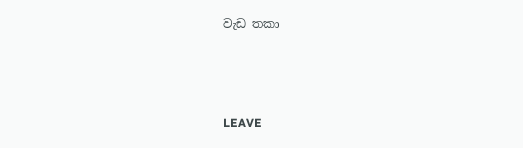වැඩ තකා



LEAVE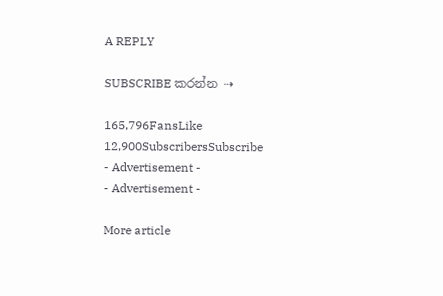A REPLY

SUBSCRIBE කරන්න ⇢

165,796FansLike
12,900SubscribersSubscribe
- Advertisement -
- Advertisement -

More article